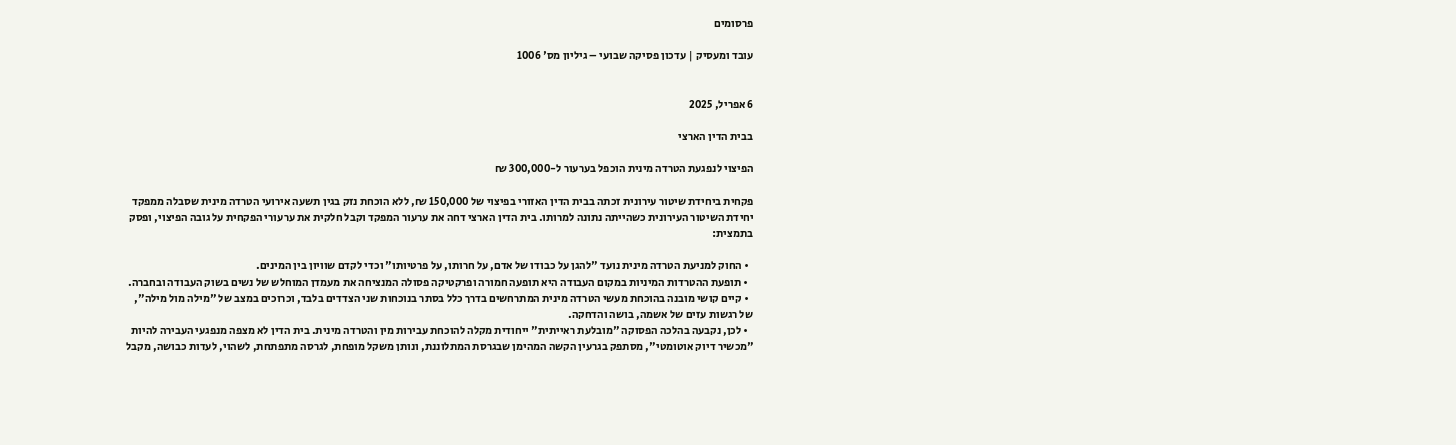פרסומים

עובד ומעסיק | עדכון פסיקה שבועי – גיליון מס' 1006


6 אפריל, 2025

בבית הדין הארצי

הפיצוי לנפגעת הטרדה מינית הוכפל בערעור ל-300,000 ₪

פקחית ביחידת שיטור עירונית זכתה בבית הדין האזורי בפיצוי של 150,000 ₪, ללא הוכחת נזק בגין תשעה אירועי הטרדה מינית שסבלה ממפקד יחידת השיטור העירונית כשהייתה נתונה למרותו. בית הדין הארצי דחה את ערעור המפקד וקבל חלקית את ערעורי הפקחית על גובה הפיצוי, ופסק בתמצית:

  • החוק למניעת הטרדה מינית נועד "להגן על כבודו של אדם, על חרותו, על פרטיותו" וכדי לקדם שוויון בין המינים.
  • תופעת ההטרדות המיניות במקום העבודה היא תופעה חמורה ופרקטיקה פסולה המנציחה את מעמדן המוחלש של נשים בשוק העבודה ובחברה.
  • קיים קושי מובנה בהוכחת מעשי הטרדה מינית המתרחשים בדרך כלל בסתר בנוכחות שני הצדדים בלבד, וכרוכים במצב של "מילה מול מילה", של רגשות עזים של אשמה, בושה והדחקה.
  • לכן, נקבעה בהלכה הפסוקה "מובלעת ראייתית" ייחודית מקלה להוכחת עבירות מין והטרדה מינית. בית הדין לא מצפה מנפגעי העבירה להיות "מכשיר דיוק אוטומטי", מסתפק בגרעין הקשה המהימן שבגרסת המתלוננת, ונותן משקל מופחת, לגרסה מתפתחת, לשהוי, לעדות כבושה, מקבל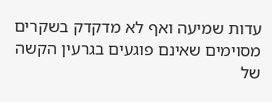עדות שמיעה ואף לא מדקדק בשקרים מסוימים שאינם פוגעים בגרעין הקשה של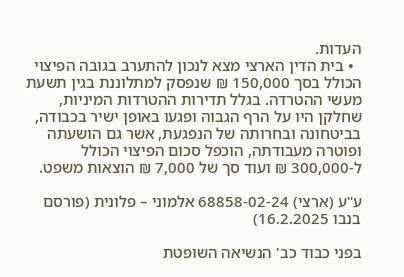העדות.
  • בית הדין הארצי מצא לנכון להתערב בגובה הפיצוי הכולל בסך 150,000 ₪ שנפסק למתלוננת בגין תשעת מעשי ההטרדה. בגלל תדירות ההטרדות המיניות, שחלקן היו על הרף הגבוה ופגעו באופן ישיר בכבודה, בביטחונה ובחרותה של הנפגעת, אשר גם הושעתה ופוטרה מעבודתה, הוכפל סכום הפיצוי הכולל ל-300,000 ₪ ועוד סך של 7,000 ₪ הוצאות משפט.

ע"ע (ארצי) 68858-02-24 אלמוני – פלונית (פורסם בנבו 16.2.2025)

בפני כבוד כב' הנשיאה השופטת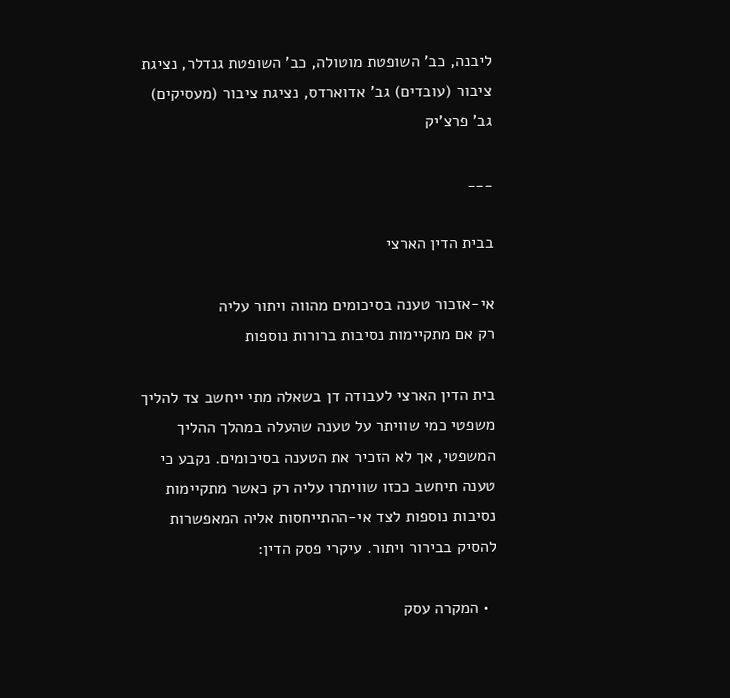ליבנה, כב' השופטת מוטולה, כב' השופטת גנדלר, נציגת ציבור (עובדים) גב' אדוארדס, נציגת ציבור (מעסיקים) גב' פרצ'יק

___

בבית הדין הארצי

אי-אזכור טענה בסיכומים מהווה ויתור עליה
רק אם מתקיימות נסיבות ברורות נוספות

בית הדין הארצי לעבודה דן בשאלה מתי ייחשב צד להליך משפטי כמי שוויתר על טענה שהעלה במהלך ההליך המשפטי, אך לא הזכיר את הטענה בסיכומים. נקבע כי טענה תיחשב ככזו שוויתרו עליה רק כאשר מתקיימות נסיבות נוספות לצד אי-ההתייחסות אליה המאפשרות להסיק בבירור ויתור. עיקרי פסק הדין:

  • המקרה עסק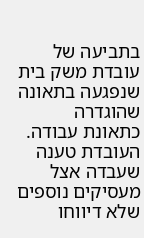בתביעה של עובדת משק בית שנפגעה בתאונה שהוגדרה כתאונת עבודה. העובדת טענה שעבדה אצל מעסיקים נוספים שלא דיווחו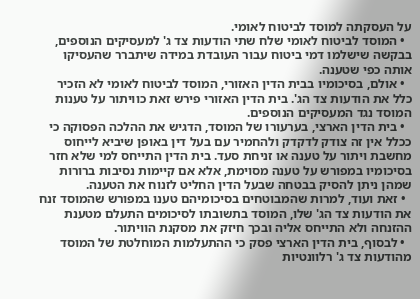על העסקתה למוסד לביטוח לאומי.
  • המוסד לביטוח לאומי שלח שתי הודעות צד ג' למעסיקים הנוספים, בבקשה שישלמו דמי ביטוח עבור העובדת במידה שיתברר שהעסיקו אותה כפי שטענה.
  • אולם, בסיכומיו בבית הדין האזורי, המוסד לביטוח לאומי לא הזכיר כלל את הודעות צד הג'. בית הדין האזורי פירש זאת כוויתור על טענות המוסד נגד המעסיקים הנוספים.
  • בית הדין הארצי, בערעורו של המוסד, הדגיש את ההלכה הפסוקה כי ככלל אין זה צודק לדקדק ולהחמיר עם בעל דין באופן שיביא לייחוס מחשבת ויתור על טענה או זניחת סעד. בית הדין התייחס למי שלא חזר בסיכומיו במפורש על טענה מסוימת, אלא אם קיימות נסיבות ברורות שמהן ניתן להסיק בבטחה שבעל הדין החליט לזנוח את הטענה.
  • זאת ועוד, למרות שהמבוטחים בסיכומיהם טענו במפורש שהמוסד זנח את הודעות צד הג' שלו, המוסד בתשובתו לסיכומים התעלם מטענת ההזנחה ולא התייחס אליה ובכך חיזק את מסקנת הוויתור.
  • לבסוף, בית הדין הארצי פסק כי ההתעלמות המוחלטת של המוסד מהודעות צד ג' רלוונטיות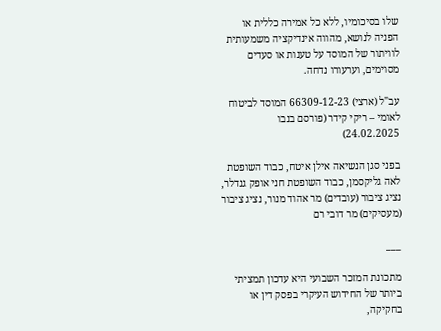שלו בסיכומיו, ללא כל אמירה כללית או הפניה לנושא, מהווה אינדיקציה משמעותית לוויתור של המוסד על טענות או סעדים מסוימים, וערעורו נדחה.

עב"ל (ארצי) 66309-12-23 המוסד לביטוח לאומי – ריקי קידר (פורסם בנבו 24.02.2025)

בפני סגן הנשיאה אילן איטח, כבוד השופטת לאה גליקסמן, כבוד השופטת חני אופק גנדלר, נציג ציבור (עובדים) מר אהוד מנור, נציג ציבור (מעסיקים) מר דובי רם

___

מתכונת המזכר השבועי היא עדכון תמציתי ביותר של החידוש העיקרי בפסק דין או בחקיקה,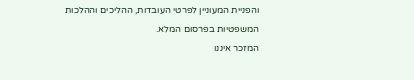והפניית המעוניין לפרטי העובדות, ההליכים וההלכות המשפטיות בפרסום המלא.
המזכר איננו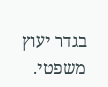בגדר יעוץ משפטי.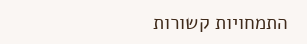התמחויות קשורות